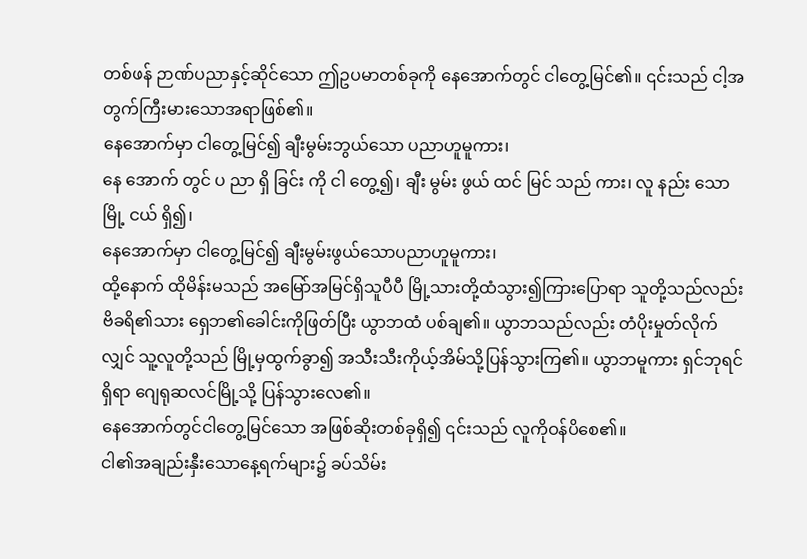တစ်ဖန် ဉာဏ်ပညာနှင့်ဆိုင်သော ဤဥပမာတစ်ခုကို နေအောက်တွင် ငါတွေ့မြင်၏။ ၎င်းသည် ငါ့အတွက်ကြီးမားသောအရာဖြစ်၏။
နေအောက်မှာ ငါတွေ့မြင်၍ ချီးမွမ်းဘွယ်သော ပညာဟူမူကား၊
နေ အောက် တွင် ပ ညာ ရှိ ခြင်း ကို ငါ တွေ့၍၊ ချီး မွမ်း ဖွယ် ထင် မြင် သည် ကား၊ လူ နည်း သော မြို့ ငယ် ရှိ၍၊
နေအောက်မှာ ငါတွေ့မြင်၍ ချီးမွမ်းဖွယ်သောပညာဟူမူကား၊
ထို့နောက် ထိုမိန်းမသည် အမြော်အမြင်ရှိသူပီပီ မြို့သားတို့ထံသွား၍ကြားပြောရာ သူတို့သည်လည်း ဗိခရိ၏သား ရှေဘ၏ခေါင်းကိုဖြတ်ပြီး ယွာဘထံ ပစ်ချ၏။ ယွာဘသည်လည်း တံပိုးမှုတ်လိုက်လျှင် သူ့လူတို့သည် မြို့မှထွက်ခွာ၍ အသီးသီးကိုယ့်အိမ်သို့ပြန်သွားကြ၏။ ယွာဘမူကား ရှင်ဘုရင်ရှိရာ ဂျေရုဆလင်မြို့သို့ ပြန်သွားလေ၏။
နေအောက်တွင်ငါတွေ့မြင်သော အဖြစ်ဆိုးတစ်ခုရှိ၍ ၎င်းသည် လူကိုဝန်ပိစေ၏။
ငါ၏အချည်းနှီးသောနေ့ရက်များ၌ ခပ်သိမ်း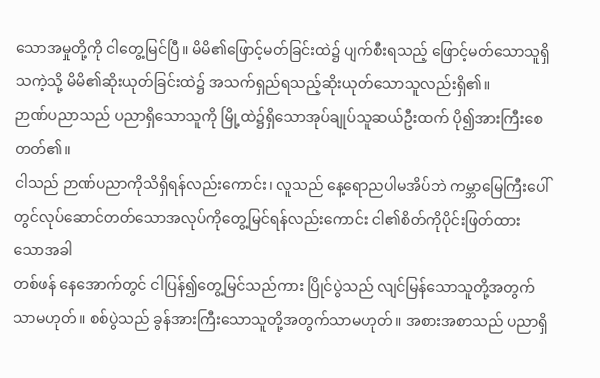သောအမှုတို့ကို ငါတွေ့မြင်ပြီ။ မိမိ၏ဖြောင့်မတ်ခြင်းထဲ၌ ပျက်စီးရသည့် ဖြောင့်မတ်သောသူရှိသကဲ့သို့ မိမိ၏ဆိုးယုတ်ခြင်းထဲ၌ အသက်ရှည်ရသည့်ဆိုးယုတ်သောသူလည်းရှိ၏။
ဉာဏ်ပညာသည် ပညာရှိသောသူကို မြို့ထဲ၌ရှိသောအုပ်ချုပ်သူဆယ်ဦးထက် ပို၍အားကြီးစေတတ်၏။
ငါသည် ဉာဏ်ပညာကိုသိရှိရန်လည်းကောင်း၊ လူသည် နေ့ရောညပါမအိပ်ဘဲ ကမ္ဘာမြေကြီးပေါ်တွင်လုပ်ဆောင်တတ်သောအလုပ်ကိုတွေ့မြင်ရန်လည်းကောင်း ငါ၏စိတ်ကိုပိုင်းဖြတ်ထားသောအခါ
တစ်ဖန် နေအောက်တွင် ငါပြန်၍တွေ့မြင်သည်ကား ပြိုင်ပွဲသည် လျင်မြန်သောသူတို့အတွက်သာမဟုတ်။ စစ်ပွဲသည် ခွန်အားကြီးသောသူတို့အတွက်သာမဟုတ်။ အစားအစာသည် ပညာရှိ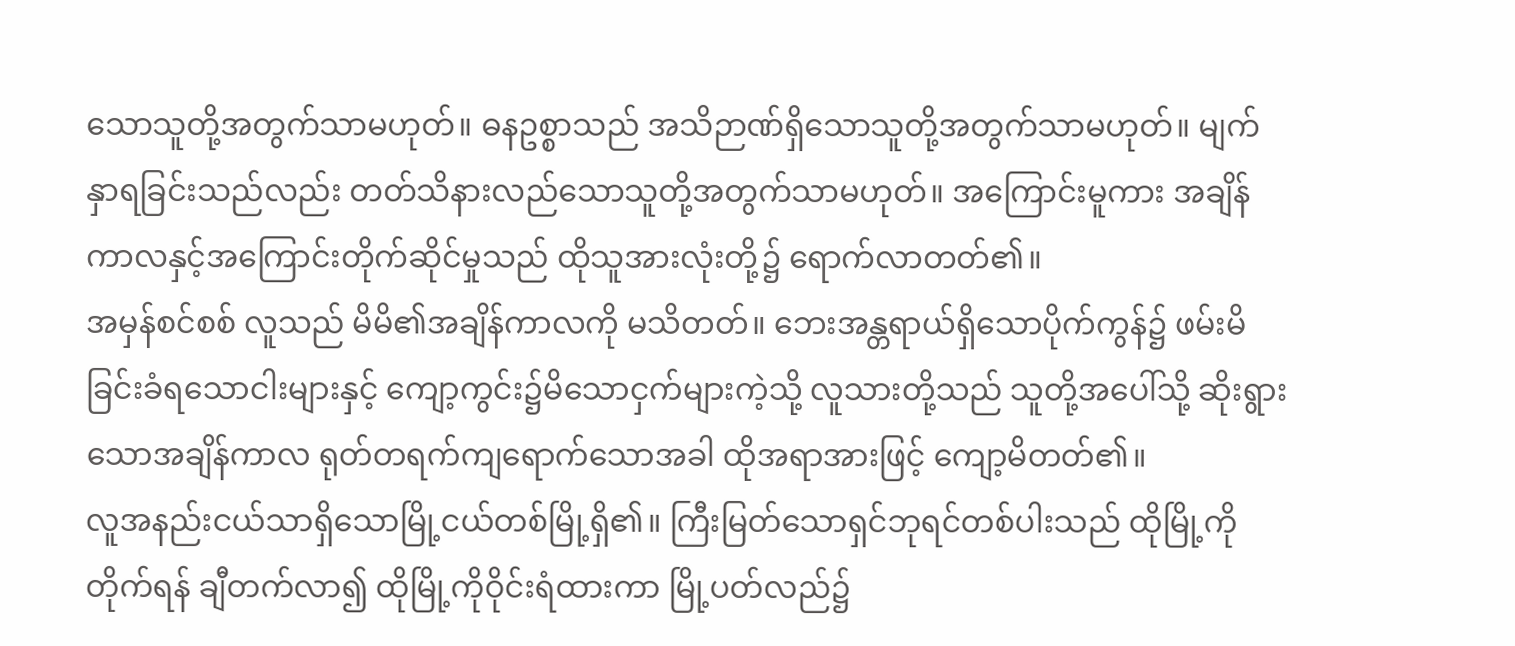သောသူတို့အတွက်သာမဟုတ်။ ဓနဥစ္စာသည် အသိဉာဏ်ရှိသောသူတို့အတွက်သာမဟုတ်။ မျက်နှာရခြင်းသည်လည်း တတ်သိနားလည်သောသူတို့အတွက်သာမဟုတ်။ အကြောင်းမူကား အချိန်ကာလနှင့်အကြောင်းတိုက်ဆိုင်မှုသည် ထိုသူအားလုံးတို့၌ ရောက်လာတတ်၏။
အမှန်စင်စစ် လူသည် မိမိ၏အချိန်ကာလကို မသိတတ်။ ဘေးအန္တရာယ်ရှိသောပိုက်ကွန်၌ ဖမ်းမိခြင်းခံရသောငါးများနှင့် ကျော့ကွင်း၌မိသောငှက်များကဲ့သို့ လူသားတို့သည် သူတို့အပေါ်သို့ ဆိုးရွားသောအချိန်ကာလ ရုတ်တရက်ကျရောက်သောအခါ ထိုအရာအားဖြင့် ကျော့မိတတ်၏။
လူအနည်းငယ်သာရှိသောမြို့ငယ်တစ်မြို့ရှိ၏။ ကြီးမြတ်သောရှင်ဘုရင်တစ်ပါးသည် ထိုမြို့ကိုတိုက်ရန် ချီတက်လာ၍ ထိုမြို့ကိုဝိုင်းရံထားကာ မြို့ပတ်လည်၌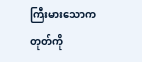ကြီးမားသောကတုတ်ကို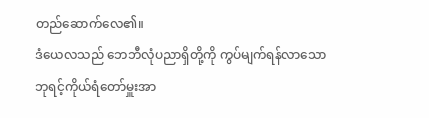တည်ဆောက်လေ၏။
ဒံယေလသည် ဘေဘီလုံပညာရှိတို့ကို ကွပ်မျက်ရန်လာသော ဘုရင့်ကိုယ်ရံတော်မှူးအာ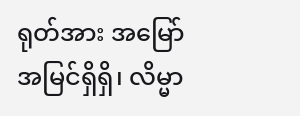ရုတ်အား အမြော်အမြင်ရှိရှိ၊ လိမ္မာ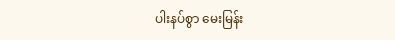ပါးနပ်စွာ မေးမြန်း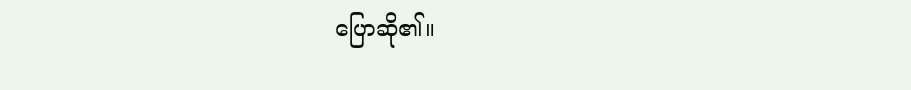ပြောဆို၏။